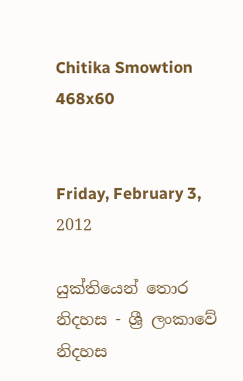Chitika Smowtion 468x60


Friday, February 3, 2012

යුක්තියෙන් තොර නිදහස - ශ්‍රී ලංකාවේ නිදහස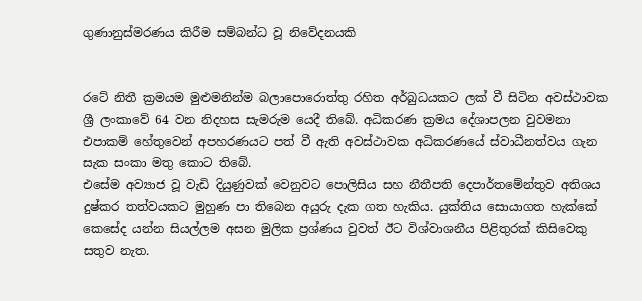ගුණානුස්මරණය කිරීම සම්බන්ධ වූ නිවේදනයකි


රටේ නිතී ක්‍රමයම මුළුමනින්ම බලාපොරොත්තු රහිත අර්බුධයකට ලක් වී සිටින අවස්ථාවක ශ්‍රී ලංකාවේ 64 වන නිදහස සැමරුම යෙදී තිබේ. අධිකරණ ක්‍රමය දේශාපලන වුවමනා එපාකම් හේතුවෙන් අපහරණයට පත් වී ඇති අවස්ථාවක අධිකරණයේ ස්වාධීනත්වය ගැන සැක සංකා මතු කොට තිබේ.
එසේම අව්‍යාජ වූ වැඩි දියුණුවක් වෙනුවට පොලිසිය සහ නීතීපති දෙපාර්තමේන්තුව අතිශය දුෂ්කර තත්වයකට මුහුණ පා තිබෙන අයුරු දැක ගත හැකිය. යුක්තිය සොයාගත හැක්කේ කෙසේද යන්න සියල්ලම අසන මුලික ප්‍රශ්ණය වුවත් ඊට විශ්වාශනීය පිළිතුරක් කිසිවෙකු සතුව නැත.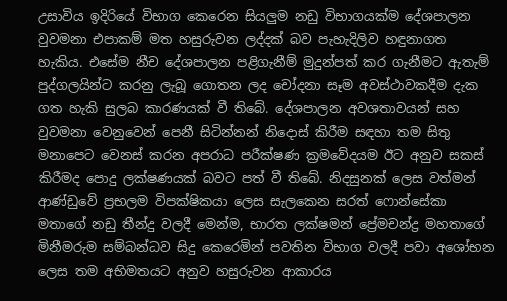උසාවිය ඉදිරියේ විභාග කෙරෙන සියලුම නඩු විභාගයක්ම දේශපාලන වුවමනා එපාකම් මත හසුරුවන ලද්දක් බව පැහැදිලිව හඳුනාගත හැකිය. එසේම නීච දේශපාලන පළිගැනීම් මුදුන්පත් කර ගැනීමට ඇතැම් පුද්ගලයින්ට කරනු ලැබූ ගොතන ලද චෝදනා සෑම අවස්ථාවකදීම දැක ගත හැකි සුලබ කාරණයක් වී තිබේ. දේශපාලන අවශතාවයන් සහ වුවමනා වෙනුවෙන් පෙනී සිටින්නන් නිදොස් කිරීම සඳහා තම සිතු මනාපෙට වෙනස් කරන අපරාධ පරීක්ෂණ ක්‍රමවේදයම ඊට අනුව සකස් කිරීමද පොදු ලක්ෂණයක් බවට පත් වී තිබේ. නිදසුනක් ලෙස වත්මන් ආණ්ඩුවේ ප්‍රභලම විපක්ෂිකයා ලෙස සැලකෙන සරත් ෆොන්සේකා මතාගේ නඩු තීන්දු වලදී මෙන්ම, භාරත ලක්ෂමන් ප්‍රේමචන්ද්‍ර මහතාගේ මිනීමරුම සම්බන්ධව සිදු කෙරෙමින් පවතින විභාග වලදී පවා අශෝභන ලෙස තම අභිමතයට අනුව හසුරුවන ආකාරය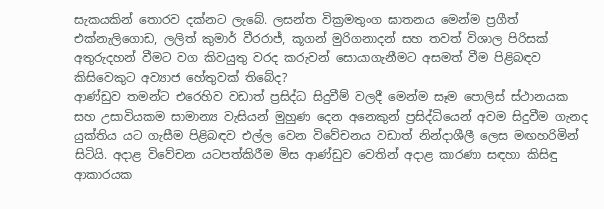සැකයකින් තොරව දක්නට ලැබේ. ලසන්ත වික්‍රමතුංග ඝාතනය මෙන්ම ප්‍රගීත් එක්නැලිගොඩ, ලලිත් කුමාර් වීරරාජ්, කූගන් මුරිගනාදන් සහ තවත් විශාල පිරිසක් අතුරුදහන් වීමට වග කිවයුතු වරද කරුවන් සොයාගැනීමට අසමත් වීම පිළිබඳව කිසිවෙකුට අව්‍යාජ හේතුවක් තිබේද?
ආණ්ඩුව තමන්ට එරෙහිව වඩාත් ප්‍රසිද්ධ සිදුවීම් වලදී මෙන්ම සෑම පොලිස් ස්ථානයක සහ උසාවියකම සාමාන්‍ය වැසියන් මුහුණ දෙන අනෙකුන් ප්‍රසිද්ධියෙන් අවම සිදුවීම ගැනද යුක්තිය යට ගැසීම පිළිබඳව එල්ල වෙන විවේචනය වඩාත් නින්දාශීලී ලෙස මඟහරිමින් සිටියි. අදාළ විවේචන යටපත්කිරීම මිස ආණ්ඩුව වෙතින් අදාළ කාරණා සඳහා කිසිඳු ආකාරයක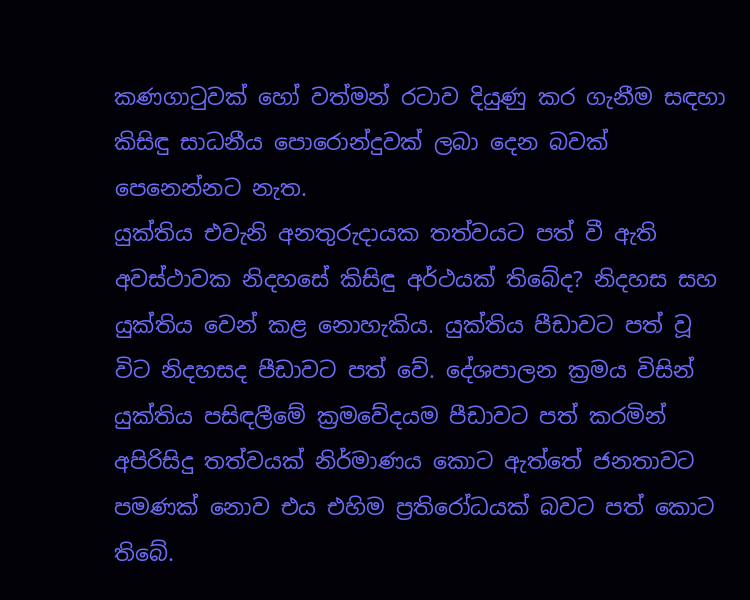කණගාටුවක් හෝ වත්මන් රටාව දියුණු කර ගැනීම සඳහා කිසිඳු සාධනීය පොරොන්දුවක් ලබා දෙන බවක් පෙනෙන්නට නැත.
යුක්තිය එවැනි අනතුරුදායක තත්වයට පත් වී ඇති අවස්ථාවක නිදහසේ කිසිඳු අර්ථයක් තිබේද? නිදහස සහ යුක්තිය වෙන් කළ නොහැකිය. යුක්තිය පීඩාවට පත් වූ විට නිදහසද පීඩාවට පත් වේ. දේශපාලන ක්‍රමය විසින් යුක්තිය පසිඳලීමේ ක්‍රමවේදයම පීඩාවට පත් කරමින් අපිරිසිදු තත්වයක් නිර්මාණය කොට ඇත්තේ ජනතාවට පමණක් නොව එය එහිම ප්‍රතිරෝධයක් බවට පත් කොට තිබේ.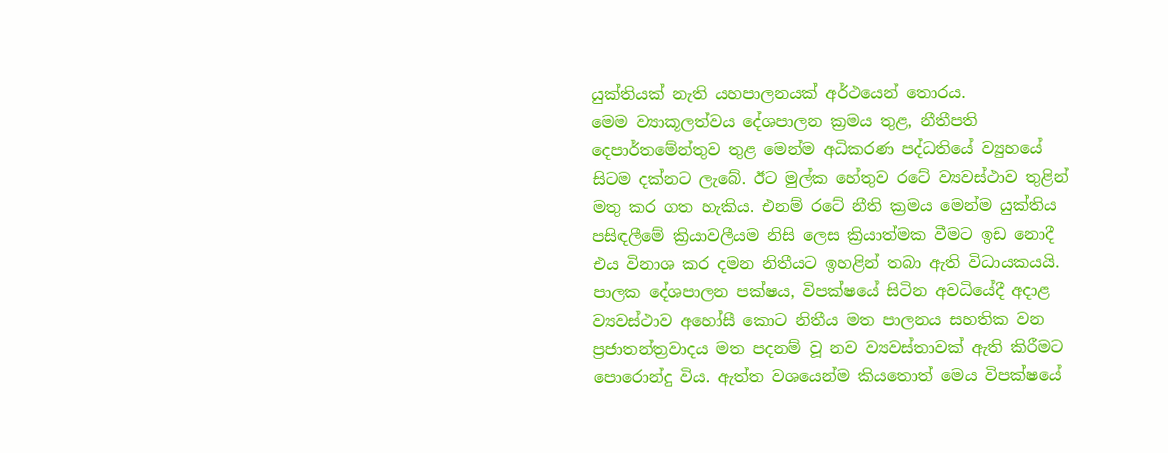යුක්තියක් නැති යහපාලනයක් අර්ථයෙන් තොරය.
මෙම ව්‍යාකූලත්වය දේශපාලන ක්‍රමය තුළ, නීතීපති දෙපාර්තමේන්තුව තුළ මෙන්ම අධිකරණ පද්ධතියේ ව්‍යුහයේ සිටම දක්නට ලැබේ. ඊට මුල්ක හේතුව රටේ ව්‍යවස්ථාව තුළින් මතු කර ගත හැකිය. එනම් රටේ නීති ක්‍රමය මෙන්ම යුක්තිය පසිඳලීමේ ක්‍රියාවලීයම නිසි ලෙස ක්‍රියාත්මක වීමට ඉඩ නොදී එය විනාශ කර දමන නිතීයට ඉහළින් තබා ඇති විධායකයයි. පාලක දේශපාලන පක්ෂය, විපක්ෂයේ සිටින අවධියේදී අදාළ ව්‍යවස්ථාව අහෝසී කොට නිතීය මත පාලනය සහතික වන ප්‍රජාතන්ත්‍රවාදය මත පදනම් වූ නව ව්‍යවස්තාවක් ඇති කිරීමට පොරොන්දු විය. ඇත්ත වශයෙන්ම කියතොත් මෙය විපක්ෂයේ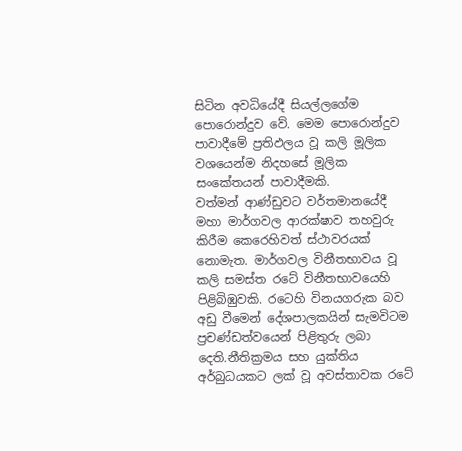සිටින අවධියේදී සියල්ලගේම පොරොන්දුව වේ. මෙම පොරොන්දුව පාවාදීමේ ප්‍රතිඵලය වූ කලි මූලික වශයෙන්ම නිදහසේ මූලික සංකේතයන් පාවාදීමකි.
වත්මන් ආණ්ඩුවට වර්තමානයේදී මහා මාර්ගවල ආරක්ෂාව තහවුරු කිරීම කෙරෙහිවත් ස්ථාවරයක් නොමැත. මාර්ගවල විනීතභාවය වූ කලි සමස්ත රටේ විනීතභාවයෙහි පිළිබිඹුවකි. රටෙහි විනයගරුක බව අඩු වීමෙන් දේශපාලකයින් සැමවිටම ප්‍රචණ්ඩත්වයෙන් පිළිතුරු ලබා දෙති.නීතික්‍රමය සහ යුක්තිය අර්බුධයකට ලක් වූ අවස්තාවක රටේ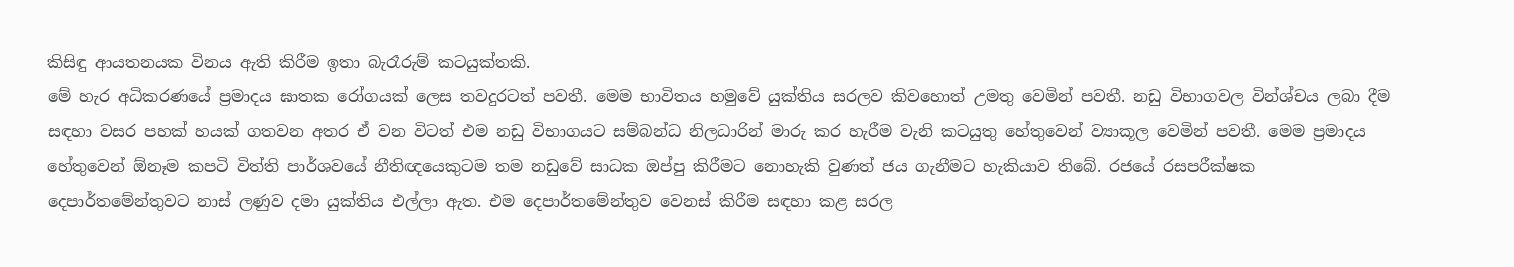කිසිඳු ආයතනයක විනය ඇති කිරීම ඉතා බැරෑරුම් කටයුක්තකි.
මේ හැර අධිකරණයේ ප්‍රමාදය ඝාතක රෝගයක් ලෙස තවදුරටත් පවතී. මෙම භාවිතය හමුවේ යුක්තිය සරලව කිවහොත් උමතු වෙමින් පවතී. නඩු විභාගවල වින්ශ්චය ලබා දීම සඳහා වසර පහක් හයක් ගතවන අතර ඒ වන විටත් එම නඩු විභාගයට සම්බන්ධ නිලධාරින් මාරු කර හැරීම වැනි කටයුතු හේතුවෙන් ව්‍යාකූල වෙමින් පවතී. මෙම ප්‍රමාදය හේතුවෙන් ඕනෑම කපටි විත්ති පාර්ශවයේ නීතිඥයෙකුටම තම නඩුවේ සාධක ඔප්පු කිරීමට නොහැකි වුණත් ජය ගැනීමට හැකියාව තිබේ. රජයේ රසපරීක්ෂක දෙපාර්තමේන්තුවට නාස් ලණුව දමා යුක්තිය එල්ලා ඇත. එම දෙපාර්තමේන්තුව වෙනස් කිරීම සඳහා කළ සරල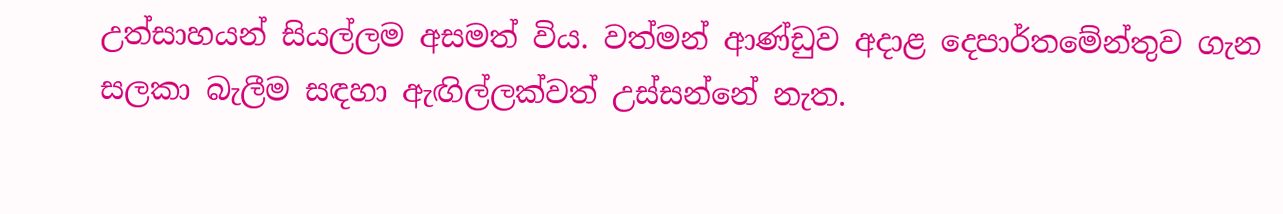උත්සාහයන් සියල්ලම අසමත් විය. වත්මන් ආණ්ඩුව අදාළ දෙපාර්තමේන්තුව ගැන සලකා බැලීම සඳහා ඇඟිල්ලක්වත් උස්සන්නේ නැත.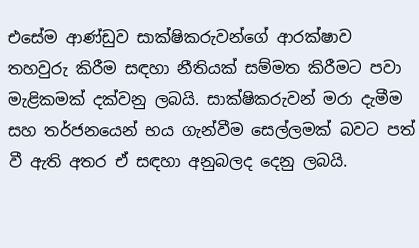එසේම ආණ්ඩුව සාක්ෂිකරුවන්ගේ ආරක්ෂාව තහවුරු කිරීම සඳහා නීතියක් සම්මත කිරීමට පවා මැළිකමක් දක්වනු ලබයි. සාක්ෂිකරුවන් මරා දැමීම සහ තර්ජනයෙන් භය ගැන්වීම සෙල්ලමක් බවට පත් වී ඇති අතර ඒ සඳහා අනුබලද දෙනු ලබයි.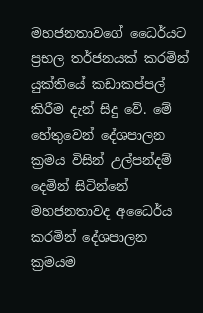මහජනතාවගේ ධෛර්යට ප්‍රභල තර්ජනයක් කරමින් යුක්තියේ කඩාකප්පල් කිරීම දැන් සිදු වේ. මේ හේතුවෙන් දේශපාලන ක්‍රමය විසින් උල්පන්දම් දෙමින් සිටින්නේ මහජනතාවද අධෛර්ය කරමින් දේශපාලන ක්‍රමයම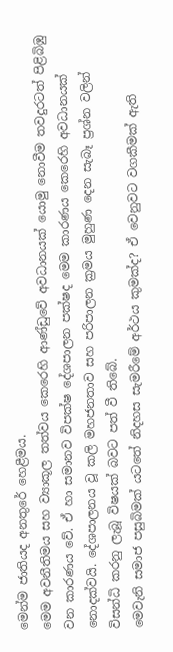මෙන්ම ජාතියද අනතුරේ හෙළීමය.
මෙම අවනීතිමය සහ ව්‍යාකූල තත්වය කෙරෙහි ආණ්ඩුවේ අවධානයක් යොමු නොවීම තවදුරටත් පිළිබිඹු වන කාරණය වේ. ඒ හා සමානව විපක්ෂ දේශපාලන පක්ෂද මෙම කාරණය කෙරෙහි අවධානයක් නොදක්වයි. දේශපාලනය වූ කලි මහජනතාව සහ පරිපාලන ක්‍රමය මුහුණ දෙන සැබෑ ප්‍රශ්න වලින් විසන්ධි කරනු ලැබූ විෂයක් බවට පත් වී තිබේ.
මෙවැනි සමාජ පසුබිමක් යටතේ නිදහස සැමරීමේ අර්ථය කුමක්ද? ඒ වෙනුවට වගකීමක් ඇති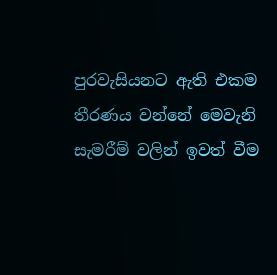පුරවැසියනට ඇති එකම තීරණය වන්නේ මෙවැනි සැමරීම් වලින් ඉවත් වීම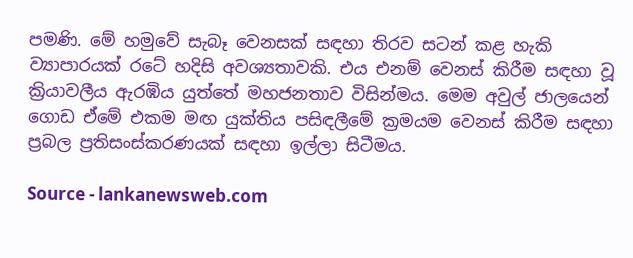පමණි. මේ හමුවේ සැබෑ වෙනසක් සඳහා තිරව සටන් කළ හැකි ව්‍යාපාරයක් රටේ හදිසි අවශ්‍යතාවකි. එය එනම් වෙනස් කිරීම සඳහා වූ ක්‍රියාවලීය ඇරඹිය යුත්තේ මහජනතාව විසින්මය. මෙම අවුල් ජාලයෙන් ගොඩ ඒමේ එකම මඟ යුක්තිය පසිඳලීමේ ක්‍රමයම වෙනස් කිරීම සඳහා ප්‍රබල ප්‍රතිසංස්කරණයක් සඳහා ඉල්ලා සිටීමය.

Source - lankanewsweb.com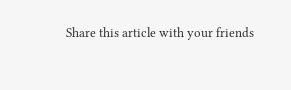Share this article with your friends